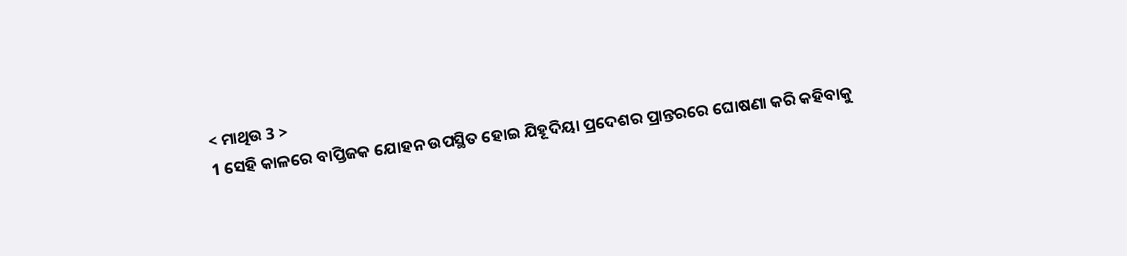< ମାଥିଉ 3 >
1 ସେହି କାଳରେ ବାପ୍ତିଜକ ଯୋହନ ଉପସ୍ଥିତ ହୋଇ ଯିହୂଦିୟା ପ୍ରଦେଶର ପ୍ରାନ୍ତରରେ ଘୋଷଣା କରି କହିବାକୁ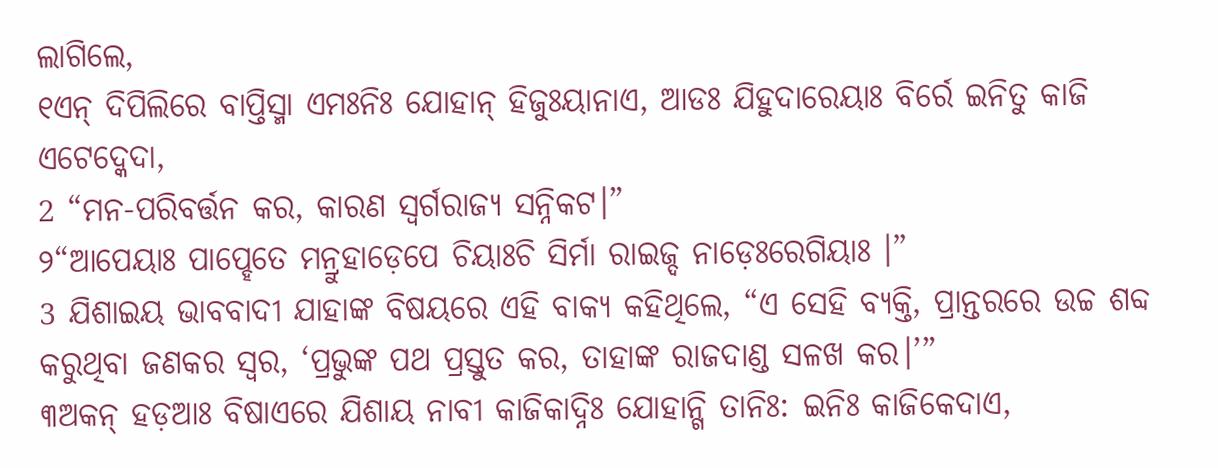ଲାଗିଲେ,
୧ଏନ୍ ଦିପିଲିରେ ବାପ୍ତିସ୍ମା ଏମଃନିଃ ଯୋହାନ୍ ହିଜୁଃୟାନାଏ, ଆଡଃ ଯିହୁଦାରେୟାଃ ବିର୍ରେ ଇନିତୁ କାଜି ଏଟେଦ୍କେଦା,
2 “ମନ-ପରିବର୍ତ୍ତନ କର, କାରଣ ସ୍ୱର୍ଗରାଜ୍ୟ ସନ୍ନିକଟ।”
୨“ଆପେୟାଃ ପାପ୍ହେତେ ମନ୍ରୁହାଡ଼େପେ ଚିୟାଃଚି ସିର୍ମା ରାଇଜ୍ଦ ନାଡ଼େଃରେଗିୟାଃ ।”
3 ଯିଶାଇୟ ଭାବବାଦୀ ଯାହାଙ୍କ ବିଷୟରେ ଏହି ବାକ୍ୟ କହିଥିଲେ, “ଏ ସେହି ବ୍ୟକ୍ତି, ପ୍ରାନ୍ତରରେ ଉଚ୍ଚ ଶବ୍ଦ କରୁଥିବା ଜଣକର ସ୍ୱର, ‘ପ୍ରଭୁଙ୍କ ପଥ ପ୍ରସ୍ତୁତ କର, ତାହାଙ୍କ ରାଜଦାଣ୍ଡ ସଳଖ କର।’”
୩ଅକନ୍ ହଡ଼ଆଃ ବିଷାଏରେ ଯିଶାୟ ନାବୀ କାଜିକାଦ୍ନିଃ ଯୋହାନ୍ଗି ତାନିଃ: ଇନିଃ କାଜିକେଦାଏ,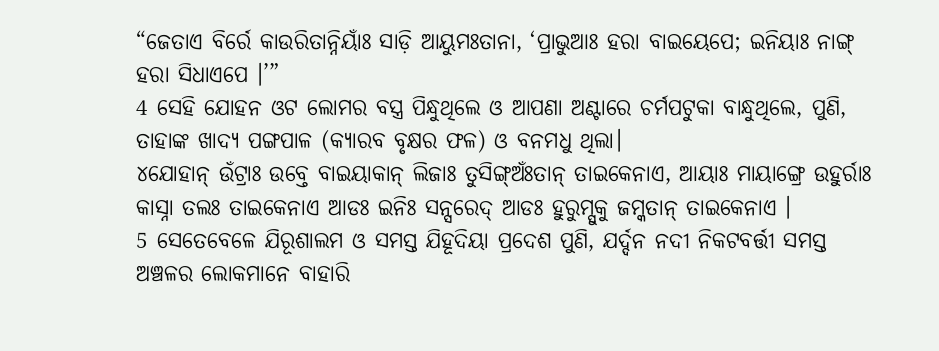“ଜେତାଏ ବିର୍ରେ କାଉରିତାନ୍ନିୟାଃଁ ସାଡ଼ି ଆୟୁମଃତାନା, ‘ପ୍ରାଭୁଆଃ ହରା ବାଇୟେପେ; ଇନିୟାଃ ନାଙ୍ଗ୍ ହରା ସିଧାଏପେ ।’”
4 ସେହି ଯୋହନ ଓଟ ଲୋମର ବସ୍ତ୍ର ପିନ୍ଧୁଥିଲେ ଓ ଆପଣା ଅଣ୍ଟାରେ ଚର୍ମପଟୁକା ବାନ୍ଧୁଥିଲେ, ପୁଣି, ତାହାଙ୍କ ଖାଦ୍ୟ ପଙ୍ଗପାଳ (କ୍ୟାରବ ବୃକ୍ଷର ଫଳ) ଓ ବନମଧୁ ଥିଲା।
୪ଯୋହାନ୍ ଉଁଟ୍ରାଃ ଉବ୍ତେ ବାଇୟାକାନ୍ ଲିଜାଃ ତୁସିଙ୍ଗ୍ଅଃଁତାନ୍ ତାଇକେନାଏ, ଆୟାଃ ମାୟାଙ୍ଗ୍ରେ ଉହୁର୍ରାଃ କାସ୍ନା ତଲଃ ତାଇକେନାଏ ଆଡଃ ଇନିଃ ସନ୍ସରେଦ୍ ଆଡଃ ହୁରୁମ୍ସୁକୁ ଜମ୍କତାନ୍ ତାଇକେନାଏ ।
5 ସେତେବେଳେ ଯିରୂଶାଲମ ଓ ସମସ୍ତ ଯିହୂଦିୟା ପ୍ରଦେଶ ପୁଣି, ଯର୍ଦ୍ଦନ ନଦୀ ନିକଟବର୍ତ୍ତୀ ସମସ୍ତ ଅଞ୍ଚଳର ଲୋକମାନେ ବାହାରି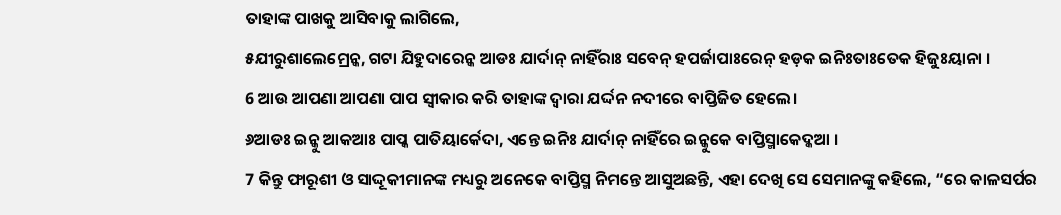ତାହାଙ୍କ ପାଖକୁ ଆସିବାକୁ ଲାଗିଲେ,
୫ଯୀରୁଶାଲେମ୍ରେନ୍କ, ଗଟା ଯିହୁଦାରେନ୍କ ଆଡଃ ଯାର୍ଦାନ୍ ନାହିଁରାଃ ସବେନ୍ ହପର୍ଜାପାଃରେନ୍ ହଡ଼କ ଇନିଃତାଃତେକ ହିଜୁଃୟାନା ।
6 ଆଉ ଆପଣା ଆପଣା ପାପ ସ୍ୱୀକାର କରି ତାହାଙ୍କ ଦ୍ୱାରା ଯର୍ଦ୍ଦନ ନଦୀରେ ବାପ୍ତିଜିତ ହେଲେ।
୬ଆଡଃ ଇନ୍କୁ ଆକଆଃ ପାପ୍କ ପାତିୟାର୍କେଦା, ଏନ୍ତେ ଇନିଃ ଯାର୍ଦାନ୍ ନାହିଁରେ ଇନ୍କୁକେ ବାପ୍ତିସ୍ମାକେଦ୍କଆ ।
7 କିନ୍ତୁ ଫାରୂଶୀ ଓ ସାଦ୍ଦୂକୀମାନଙ୍କ ମଧ୍ୟରୁ ଅନେକେ ବାପ୍ତିସ୍ମ ନିମନ୍ତେ ଆସୁଅଛନ୍ତି, ଏହା ଦେଖି ସେ ସେମାନଙ୍କୁ କହିଲେ, “ରେ କାଳସର୍ପର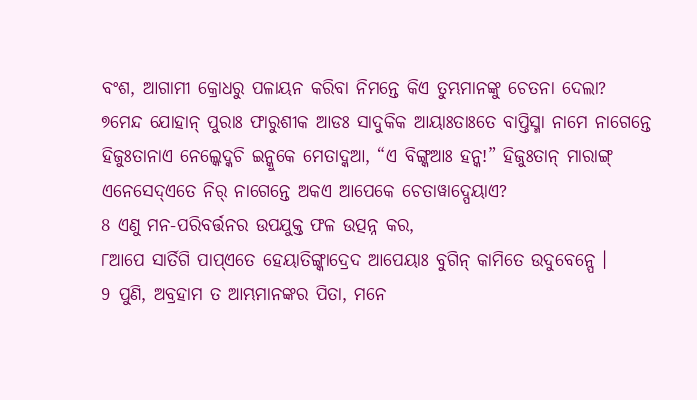ବଂଶ, ଆଗାମୀ କ୍ରୋଧରୁ ପଳାୟନ କରିବା ନିମନ୍ତେ କିଏ ତୁମ୍ଭମାନଙ୍କୁ ଚେତନା ଦେଲା?
୭ମେନ୍ଦ ଯୋହାନ୍ ପୁରାଃ ଫାରୁଶୀକ ଆଡଃ ସାଦୁକିକ ଆୟାଃତାଃତେ ବାପ୍ତିସ୍ମା ନାମେ ନାଗେନ୍ତେ ହିଜୁଃତାନାଏ ନେଲ୍କେଦ୍କଚି ଇନ୍କୁକେ ମେତାଦ୍କଆ, “ଏ ବିଙ୍ଗ୍କଆଃ ହନ୍କ!” ହିଜୁଃତାନ୍ ମାରାଙ୍ଗ୍ ଏନେସେଦ୍ଏତେ ନିର୍ ନାଗେନ୍ତେ ଅକଏ ଆପେକେ ଚେତାୱାଦ୍ପେୟାଏ?
8 ଏଣୁ ମନ-ପରିବର୍ତ୍ତନର ଉପଯୁକ୍ତ ଫଳ ଉତ୍ପନ୍ନ କର,
୮ଆପେ ସାର୍ତିଗି ପାପ୍ଏତେ ହେୟାତିଙ୍ଗ୍କାଦ୍ରେଦ ଆପେୟାଃ ବୁଗିନ୍ କାମିତେ ଉଦୁବେନ୍ପେ ।
9 ପୁଣି, ଅବ୍ରହାମ ତ ଆମ୍ଭମାନଙ୍କର ପିତା, ମନେ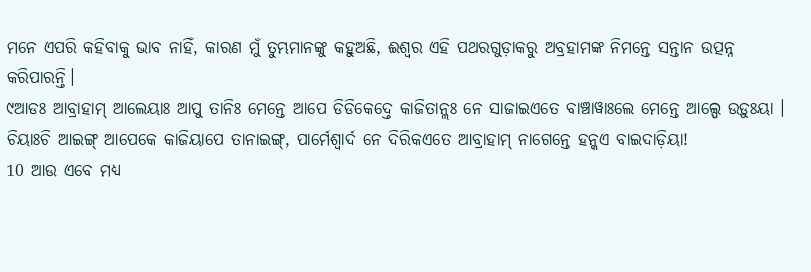ମନେ ଏପରି କହିବାକୁ ଭାବ ନାହିଁ, କାରଣ ମୁଁ ତୁମ୍ଭମାନଙ୍କୁ କହୁଅଛି, ଈଶ୍ବର ଏହି ପଥରଗୁଡ଼ାକରୁ ଅବ୍ରହାମଙ୍କ ନିମନ୍ତେ ସନ୍ତାନ ଉତ୍ପନ୍ନ କରିପାରନ୍ତି।
୯ଆଡଃ ଆବ୍ରାହାମ୍ ଆଲେୟାଃ ଆପୁ ତାନିଃ ମେନ୍ତେ ଆପେ ଡିଡିକେଦ୍ତେ କାଜିତାନ୍ଲଃ ନେ ସାଜାଇଏତେ ବାଞ୍ଚାୱାଃଲେ ମେନ୍ତେ ଆଲ୍ପେ ଉଡ଼ୁଃୟା । ଚିୟାଃଚି ଆଇଙ୍ଗ୍ ଆପେକେ କାଜିୟାପେ ତାନାଇଙ୍ଗ୍, ପାର୍ମେଶ୍ୱାର୍ଦ ନେ ଦିରିକଏତେ ଆବ୍ରାହାମ୍ ନାଗେନ୍ତେ ହନ୍କଏ ବାଇଦାଡ଼ିୟା!
10 ଆଉ ଏବେ ମଧ୍ୟ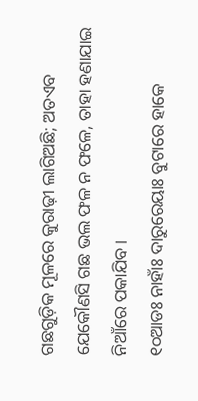ଗଛଗୁଡ଼ିକ ମୂଳରେ କୁରାଢ଼ୀ ଲାଗିଅଛି; ଅତଏବ ଯେକୌଣସି ଗଛ ଭଲ ଫଳ ନ ଫଳେ, ତାହା ହଣାଯାଇ ନିଆଁରେ ପକାଯିବ।
୧୦ଆଡଃ ନାହାଁଃ ଦାରୁରେୟାଃ ବୁଟାରେ ହାକେ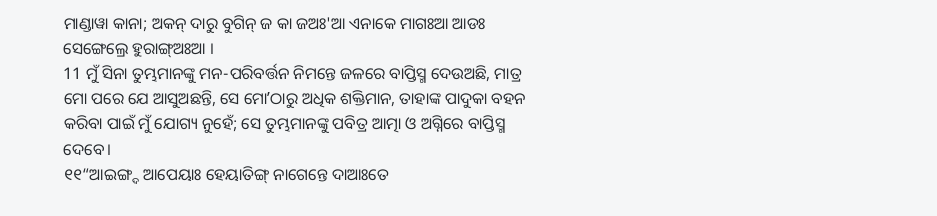ମାଣ୍ଡାୱା କାନା; ଅକନ୍ ଦାରୁ ବୁଗିନ୍ ଜ କା ଜଅଃ'ଆ ଏନାକେ ମାଗଃଆ ଆଡଃ ସେଙ୍ଗେଲ୍ରେ ହୁରାଙ୍ଗ୍ଅଃଆ ।
11 ମୁଁ ସିନା ତୁମ୍ଭମାନଙ୍କୁ ମନ-ପରିବର୍ତ୍ତନ ନିମନ୍ତେ ଜଳରେ ବାପ୍ତିସ୍ମ ଦେଉଅଛି, ମାତ୍ର ମୋ ପରେ ଯେ ଆସୁଅଛନ୍ତି, ସେ ମୋʼଠାରୁ ଅଧିକ ଶକ୍ତିମାନ, ତାହାଙ୍କ ପାଦୁକା ବହନ କରିବା ପାଇଁ ମୁଁ ଯୋଗ୍ୟ ନୁହେଁ; ସେ ତୁମ୍ଭମାନଙ୍କୁ ପବିତ୍ର ଆତ୍ମା ଓ ଅଗ୍ନିରେ ବାପ୍ତିସ୍ମ ଦେବେ।
୧୧“ଆଇଙ୍ଗ୍ଦ ଆପେୟାଃ ହେୟାତିଙ୍ଗ୍ ନାଗେନ୍ତେ ଦାଆଃତେ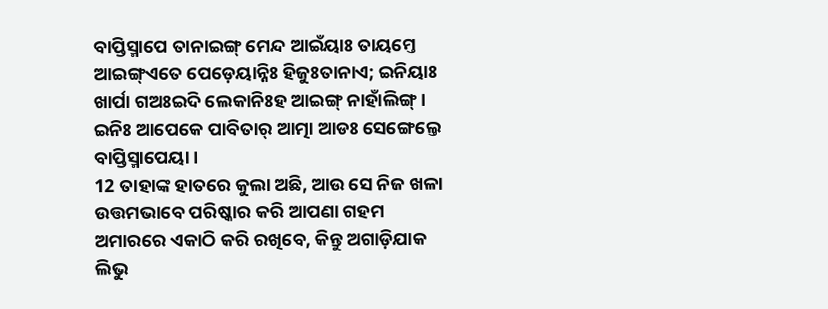ବାପ୍ତିସ୍ମାପେ ତାନାଇଙ୍ଗ୍ ମେନ୍ଦ ଆଇଁୟାଃ ତାୟମ୍ତେ ଆଇଙ୍ଗ୍ଏତେ ପେଡ଼େୟାନ୍ନିଃ ହିଜୁଃତାନାଏ; ଇନିୟାଃ ଖାର୍ପା ଗଅଃଇଦି ଲେକାନିଃହ ଆଇଙ୍ଗ୍ ନାହାଁଲିଙ୍ଗ୍ । ଇନିଃ ଆପେକେ ପାବିତାର୍ ଆତ୍ମା ଆଡଃ ସେଙ୍ଗେଲ୍ତେ ବାପ୍ତିସ୍ମାପେୟା ।
12 ତାହାଙ୍କ ହାତରେ କୁଲା ଅଛି, ଆଉ ସେ ନିଜ ଖଳା ଉତ୍ତମଭାବେ ପରିଷ୍କାର କରି ଆପଣା ଗହମ ଅମାରରେ ଏକାଠି କରି ରଖିବେ, କିନ୍ତୁ ଅଗାଡ଼ିଯାକ ଲିଭୁ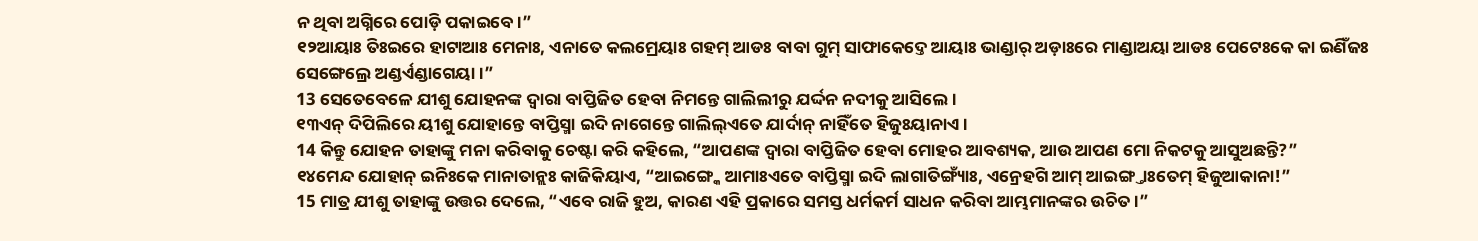ନ ଥିବା ଅଗ୍ନିରେ ପୋଡ଼ି ପକାଇବେ।”
୧୨ଆୟାଃ ତିଃଇରେ ହାଟାଆଃ ମେନାଃ, ଏନାତେ କଲମ୍ରେୟାଃ ଗହମ୍ ଆଡଃ ବାବା ଗୁମ୍ ସାଫାକେଦ୍ତେ ଆୟାଃ ଭାଣ୍ଡାର୍ ଅଡ଼ାଃରେ ମାଣ୍ଡାଅୟା ଆଡଃ ପେଟେଃକେ କା ଇଣିଁଜଃ ସେଙ୍ଗେଲ୍ରେ ଅଣ୍ଡର୍ଏଣ୍ଡାଗେୟା ।”
13 ସେତେବେଳେ ଯୀଶୁ ଯୋହନଙ୍କ ଦ୍ୱାରା ବାପ୍ତିଜିତ ହେବା ନିମନ୍ତେ ଗାଲିଲୀରୁ ଯର୍ଦ୍ଦନ ନଦୀକୁ ଆସିଲେ।
୧୩ଏନ୍ ଦିପିଲିରେ ୟୀଶୁ ଯୋହାନ୍ତେ ବାପ୍ତିସ୍ମା ଇଦି ନାଗେନ୍ତେ ଗାଲିଲ୍ଏତେ ଯାର୍ଦାନ୍ ନାହିଁତେ ହିଜୁଃୟାନାଏ ।
14 କିନ୍ତୁ ଯୋହନ ତାହାଙ୍କୁ ମନା କରିବାକୁ ଚେଷ୍ଟା କରି କହିଲେ, “ଆପଣଙ୍କ ଦ୍ୱାରା ବାପ୍ତିଜିତ ହେବା ମୋହର ଆବଶ୍ୟକ, ଆଉ ଆପଣ ମୋ ନିକଟକୁ ଆସୁଅଛନ୍ତି?”
୧୪ମେନ୍ଦ ଯୋହାନ୍ ଇନିଃକେ ମାନାତାନ୍ଲଃ କାଜିକିୟାଏ, “ଆଇଙ୍ଗ୍କେ ଆମାଃଏତେ ବାପ୍ତିସ୍ମା ଇଦି ଲାଗାତିଙ୍ଗ୍ୟାଁଃ, ଏନ୍ରେହଗି ଆମ୍ ଆଇଙ୍ଗ୍ତାଃତେମ୍ ହିଜୁଆକାନା!”
15 ମାତ୍ର ଯୀଶୁ ତାହାଙ୍କୁ ଉତ୍ତର ଦେଲେ, “ଏବେ ରାଜି ହୁଅ, କାରଣ ଏହି ପ୍ରକାରେ ସମସ୍ତ ଧର୍ମକର୍ମ ସାଧନ କରିବା ଆମ୍ଭମାନଙ୍କର ଉଚିତ।”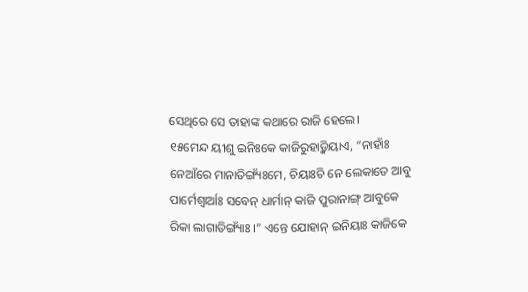ସେଥିରେ ସେ ତାହାଙ୍କ କଥାରେ ରାଜି ହେଲେ।
୧୫ମେନ୍ଦ ୟୀଶୁ ଇନିଃକେ କାଜିରୁହାଡ଼୍କିୟାଏ, “ନାହାଁଃ ନେଆଁରେ ମାନାତିଙ୍ଗ୍ୟଁଃମେ, ଚିୟାଃଚି ନେ ଲେକାତେ ଆବୁ ପାର୍ମେଶ୍ୱାର୍ଆଃ ସବେନ୍ ଧାର୍ମାନ୍ କାଜି ପୁରାନାଙ୍ଗ୍ ଆବୁକେ ରିକା ଲାଗାତିଙ୍ଗ୍ୟାଁଃ ।” ଏନ୍ତେ ଯୋହାନ୍ ଇନିୟାଃ କାଜିକେ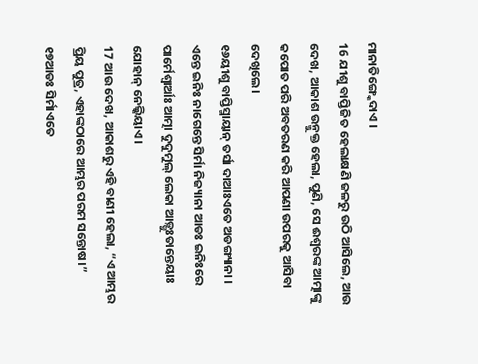ମାନାତିଙ୍ଗ୍କେଦାଏ ।
16 ଯୀଶୁ ବାପ୍ତିଜିତ ହେଲାକ୍ଷଣି ଜଳରୁ ଉଠି ଆସିଲେ, ଆଉ ଦେଖ, ଆକାଶ ଉନ୍ମୁକ୍ତ ହେଲା, ପୁଣି, ସେ ଈଶ୍ବରଙ୍କ ଆତ୍ମାଙ୍କୁ କପୋତ ପରି ଅବତରଣ କରି ଆପଣା ଉପରକୁ ଆସିବା ଦେଖିଲେ।
୧୬ୟୀଶୁ ବାପ୍ତିସ୍ମାୟାନ୍ ତର୍ସା ଦାଆଃଏତେ ଅଡଙ୍ଗ୍ୟାନା । ଏନ୍ତେ ଇନିଃ ନାଗେନ୍ତେ ସିର୍ମା ନିଜ୍ୟାନା ଆଡଃ ଇନିଃରେ ପାର୍ମେଶ୍ୱାର୍ଆଃ ଆତ୍ମା ଦୁଦୁମୁଲ୍ ଲେକା ଆଡ଼୍ଗୁଃତାନ୍ତେୟାଃ ଯୋହାନ୍ ନେଲ୍କିୟାଏ ।
17 ଆଉ ଦେଖ, ଆକାଶରୁ ଏହି ବାଣୀ ହେଲା, “ଏ ଆମ୍ଭର ପ୍ରିୟ ପୁତ୍ର, ଏହାଙ୍କଠାରେ ଆମ୍ଭର ପରମ ସନ୍ତୋଷ।”
୧୭ଆଡଃ ସିର୍ମାଏତେ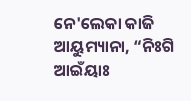ନେ'ଲେକା କାଜି ଆୟୁମ୍ୟାନା, “ନିଃଗି ଆଇଁୟାଃ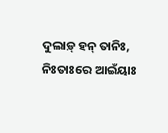ଦୁଲାଡ଼୍ ହନ୍ ତାନିଃ, ନିଃତାଃରେ ଆଇଁୟାଃ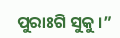ପୁରାଃଗି ସୁକୁ ।”